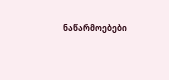ნაწარმოებები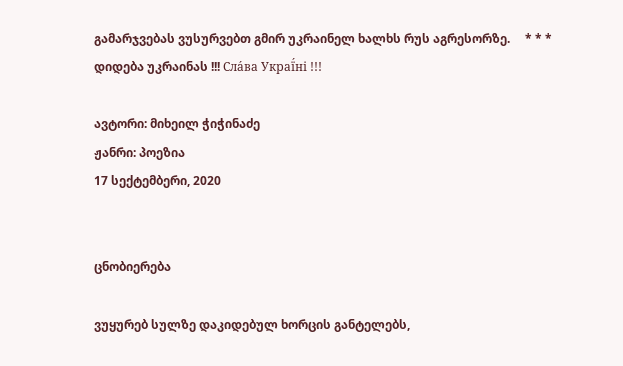გამარჯვებას ვუსურვებთ გმირ უკრაინელ ხალხს რუს აგრესორზე.     * * *     დიდება უკრაინას !!! Сла́ва Украї́ні !!!

ავტორი: მიხეილ ჭიჭინაძე
ჟანრი: პოეზია
17 სექტემბერი, 2020


ცნობიერება

ვუყურებ სულზე დაკიდებულ ხორცის განტელებს,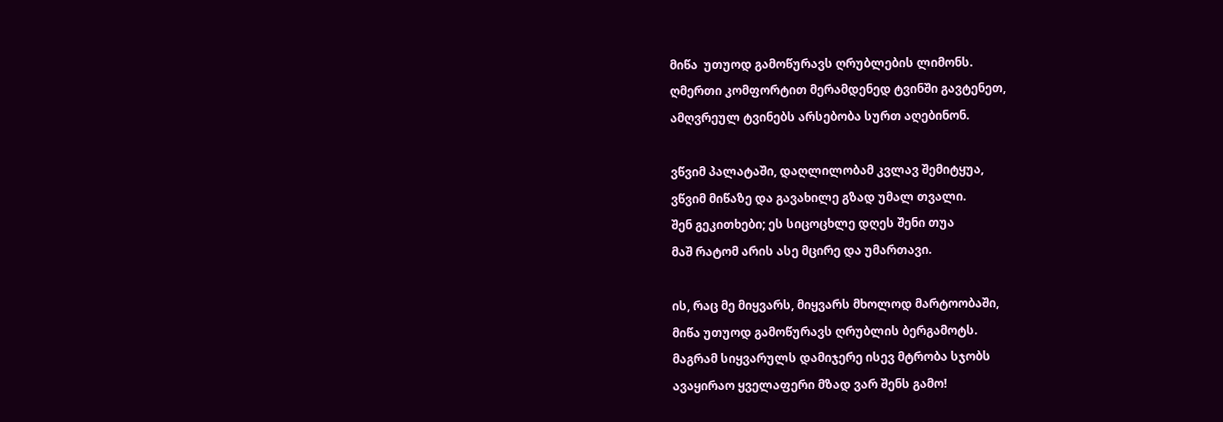მიწა  უთუოდ გამოწურავს ღრუბლების ლიმონს.
ღმერთი კომფორტით მერამდენედ ტვინში გავტენეთ,
ამღვრეულ ტვინებს არსებობა სურთ აღებინონ.

ვწვიმ პალატაში, დაღლილობამ კვლავ შემიტყუა,
ვწვიმ მიწაზე და გავახილე გზად უმალ თვალი.
შენ გეკითხები; ეს სიცოცხლე დღეს შენი თუა
მაშ რატომ არის ასე მცირე და უმართავი.

ის, რაც მე მიყვარს, მიყვარს მხოლოდ მარტოობაში,
მიწა უთუოდ გამოწურავს ღრუბლის ბერგამოტს.
მაგრამ სიყვარულს დამიჯერე ისევ მტრობა სჯობს
ავაყირაო ყველაფერი მზად ვარ შენს გამო!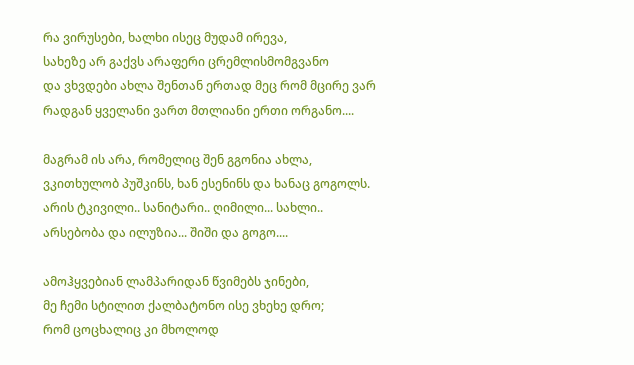რა ვირუსები, ხალხი ისეც მუდამ ირევა,
სახეზე არ გაქვს არაფერი ცრემლისმომგვანო
და ვხვდები ახლა შენთან ერთად მეც რომ მცირე ვარ
რადგან ყველანი ვართ მთლიანი ერთი ორგანო....

მაგრამ ის არა, რომელიც შენ გგონია ახლა,
ვკითხულობ პუშკინს, ხან ესენინს და ხანაც გოგოლს.
არის ტკივილი.. სანიტარი.. ღიმილი... სახლი..
არსებობა და ილუზია... შიში და გოგო....

ამოჰყვებიან ლამპარიდან წვიმებს ჯინები,
მე ჩემი სტილით ქალბატონო ისე ვხეხე დრო;
რომ ცოცხალიც კი მხოლოდ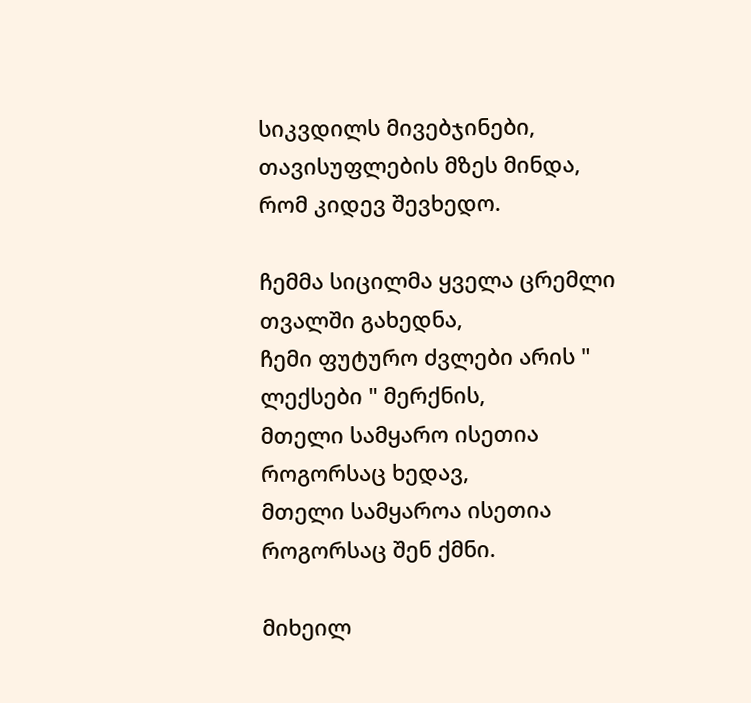სიკვდილს მივებჯინები,
თავისუფლების მზეს მინდა, რომ კიდევ შევხედო.

ჩემმა სიცილმა ყველა ცრემლი თვალში გახედნა,
ჩემი ფუტურო ძვლები არის " ლექსები " მერქნის,
მთელი სამყარო ისეთია როგორსაც ხედავ,
მთელი სამყაროა ისეთია როგორსაც შენ ქმნი.

მიხეილ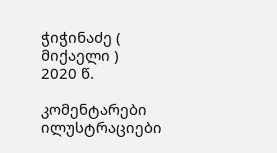ჭიჭინაძე ( მიქაელი )
2020 წ.

კომენტარები ილუსტრაციები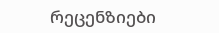რეცენზიები